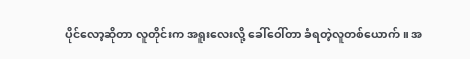ပိုင်လော့ဆိုတာ လူတိုင်းက အရူးလေးလို့ ခေါ်ဝေါ်တာ ခံရတဲ့လူတစ်ယောက်။ အ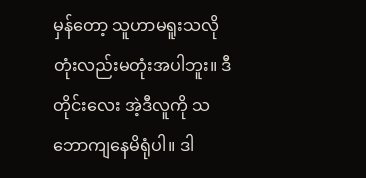မှန်တော့ သူဟာမရူးသလို တုံးလည်းမတုံးအပါဘူး။ ဒီတိုင်းလေး အဲ့ဒီလူကို သဘောကျနေမိရုံပါ။ ဒါ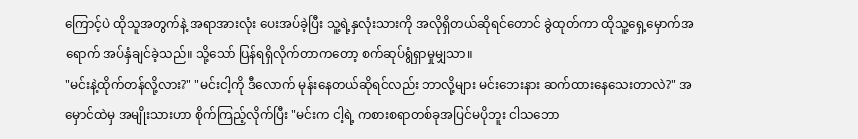ကြောင့်ပဲ ထိုသူအတွက်နဲ့ အရာအားလုံး ပေးအပ်ခဲ့ပြီး သူ့ရဲ့နှလုံးသားကို အလိုရှိတယ်ဆိုရင်တောင် ခွဲထုတ်ကာ ထိုသူ့ရှေ့မှောက်အရောက် အပ်နှံချင်ခဲ့သည်။ သို့သော် ပြန်ရရှိလိုက်တာကတော့ စက်ဆုပ်ရွံရှာမှုမျှသာ။
"မင်းနဲ့ထိုက်တန်လို့လား?" "မင်းငါ့ကို ဒီလောက် မုန်းနေတယ်ဆိုရင်လည်း ဘာလို့များ မင်းဘေးနား ဆက်ထားနေသေးတာလဲ?" အမှောင်ထဲမှ အမျိုးသားဟာ စိုက်ကြည့်လိုက်ပြီး "မင်းက ငါ့ရဲ့ ကစားစရာတစ်ခုအပြင်မပိုဘူး ငါသဘော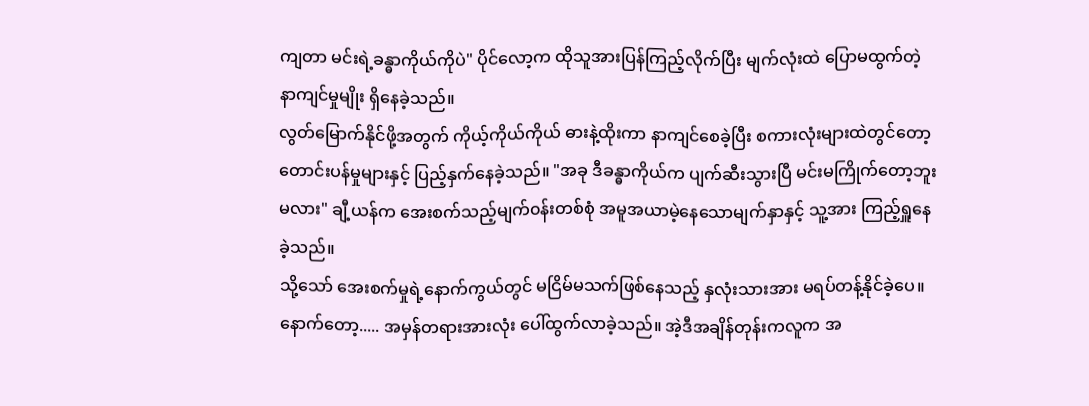ကျတာ မင်းရဲ့ခန္ဓာကိုယ်ကိုပဲ" ပိုင်လော့က ထိုသူအားပြန်ကြည့်လိုက်ပြီး မျက်လုံးထဲ ပြောမထွက်တဲ့ နာကျင်မှုမျိုး ရှိနေခဲ့သည်။
လွတ်မြောက်နိုင်ဖို့အတွက် ကိုယ့်ကိုယ်ကိုယ် ဓားနဲ့ထိုးကာ နာကျင်စေခဲ့ပြီး စကားလုံးများထဲတွင်တော့ တောင်းပန်မှုများနှင့် ပြည့်နှက်နေခဲ့သည်။ "အခု ဒီခန္ဓာကိုယ်က ပျက်ဆီးသွားပြီ မင်းမကြိုက်တော့ဘူးမလား" ချီ့ယန်က အေးစက်သည့်မျက်၀န်းတစ်စုံ အမူအယာမဲ့နေသောမျက်နှာနှင့် သူ့အား ကြည့်ရှူနေခဲ့သည်။
သို့သော် အေးစက်မှုရဲ့နောက်ကွယ်တွင် မငြိမ်မသက်ဖြစ်နေသည့် နှလုံးသားအား မရပ်တန့်နိုင်ခဲ့ပေ။ နောက်တော့..... အမှန်တရားအားလုံး ပေါ်ထွက်လာခဲ့သည်။ အဲ့ဒီအချိန်တုန်းကလူက အ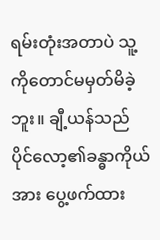ရမ်းတုံးအတာပဲ သူ့ကိုတောင်မမှတ်မိခဲ့ဘူး။ ချီ့ယန်သည် ပိုင်လော့၏ခန္ဓာကိုယ်အား ပွေ့ဖက်ထား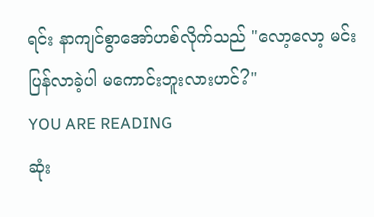ရင်း နာကျင်စွာအော်ဟစ်လိုက်သည် "လော့လော့ မင်းပြန်လာခဲ့ပါ မကောင်းဘူးလားဟင်?"
YOU ARE READING
ဆုံး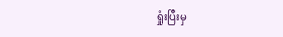ရှုံးပြီးမှ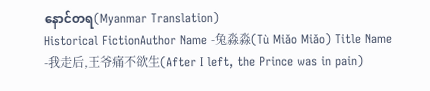နောင်တရ(Myanmar Translation)
Historical FictionAuthor Name -兔淼淼(Tù Miǎo Miǎo) Title Name -我走后,王爷痛不欲生(After I left, the Prince was in pain)